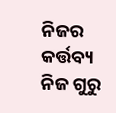ନିଜର କର୍ତ୍ତବ୍ୟ ନିଜ ଗୁରୁ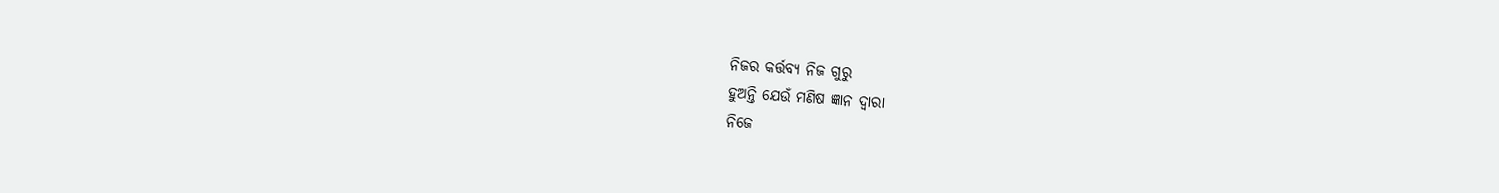ନିଜର କର୍ତ୍ତବ୍ୟ ନିଜ ଗୁରୁ
ହୁଅନ୍ତି ଯେଉଁ ମଣିଷ ଜ୍ଞାନ ଦ୍ୱାରା
ନିଜେ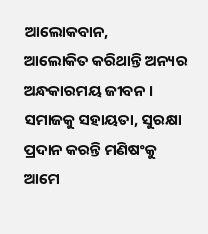ଆଲୋକବାନ,
ଆଲୋକିତ କରିଥାନ୍ତି ଅନ୍ୟର
ଅନ୍ଧକାରମୟ ଜୀବନ ।
ସମାଜକୁ ସହାୟତା, ସୁରକ୍ଷା
ପ୍ରଦାନ କରନ୍ତି ମଣିଷଂକୁ
ଆମେ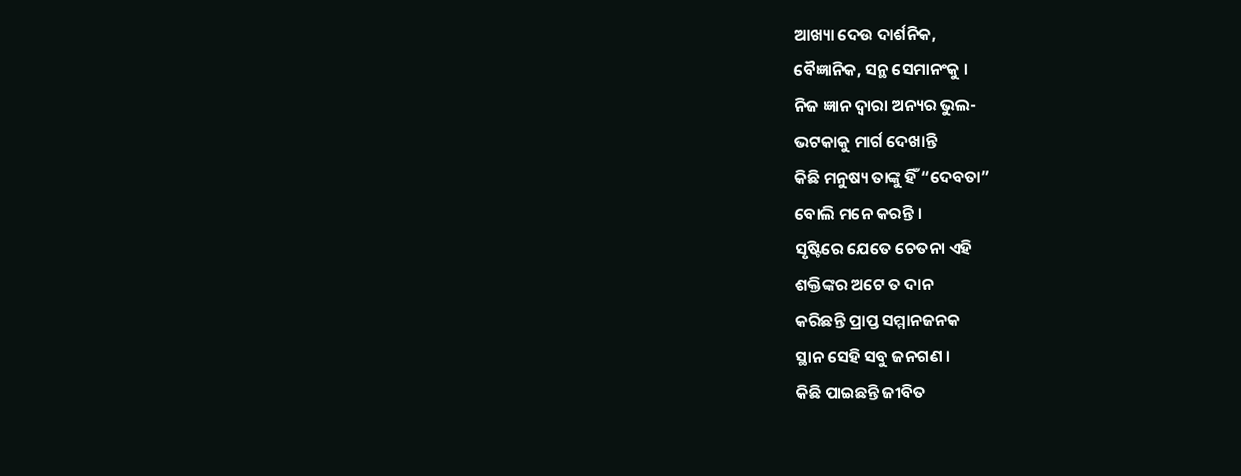ଆଖ୍ୟା ଦେଉ ଦାର୍ଶନିକ,
ବୈଜ୍ଞାନିକ, ସନ୍ଥ ସେମାନଂକୁ ।
ନିଜ ଜ୍ଞାନ ଦ୍ୱାରା ଅନ୍ୟର ଭୁଲ-
ଭଟକାକୁ ମାର୍ଗ ଦେଖାନ୍ତି
କିଛି ମନୁଷ୍ୟ ତାଙ୍କୁ ହିଁ “ଦେବତା”
ବୋଲି ମନେ କରନ୍ତି ।
ସୃଷ୍ଟିରେ ଯେତେ ଚେତନା ଏହି
ଶକ୍ତିଙ୍କର ଅଟେ ତ ଦାନ
କରିଛନ୍ତି ପ୍ରାପ୍ତ ସମ୍ମାନଜନକ
ସ୍ଥାନ ସେହି ସବୁ ଜନଗଣ ।
କିଛି ପାଇଛନ୍ତି ଜୀବିତ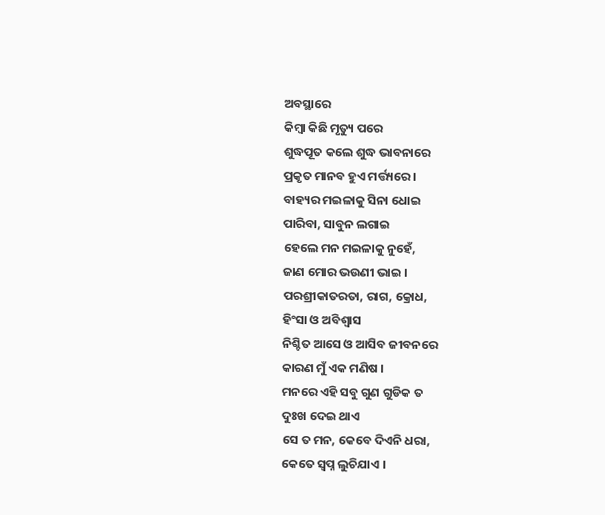ଅବସ୍ଥାରେ
କିମ୍ବା କିଛି ମୃତ୍ୟୁ ପରେ
ଶୁଦ୍ଧପୂତ କଲେ ଶୁଦ୍ଧ ଭାବନାରେ
ପ୍ରକୃତ ମାନବ ହୁଏ ମର୍ତ୍ତ୍ୟରେ ।
ବାହ୍ୟର ମଇଳାକୁ ସିନା ଧୋଇ
ପାରିବା, ସାବୁନ ଲଗାଇ
ହେଲେ ମନ ମଇଳାକୁ ନୁହେଁ,
ଜାଣ ମୋର ଭଉଣୀ ଭାଇ ।
ପରଶ୍ରୀକାତରତା, ରାଗ, କ୍ରୋଧ,
ହିଂସା ଓ ଅବିଶ୍ୱାସ
ନିଶ୍ଚିତ ଆସେ ଓ ଆସିବ ଜୀବନରେ
କାରଣ ମୁଁ ଏକ ମଣିଷ ।
ମନରେ ଏହି ସବୁ ଗୁଣ ଗୁଡିକ ତ
ଦୁଃଖ ଦେଇ ଥାଏ
ସେ ତ ମନ, କେବେ ଦିଏନି ଧରା,
କେତେ ସ୍ୱପ୍ନ ଲୁଚିଯାଏ ।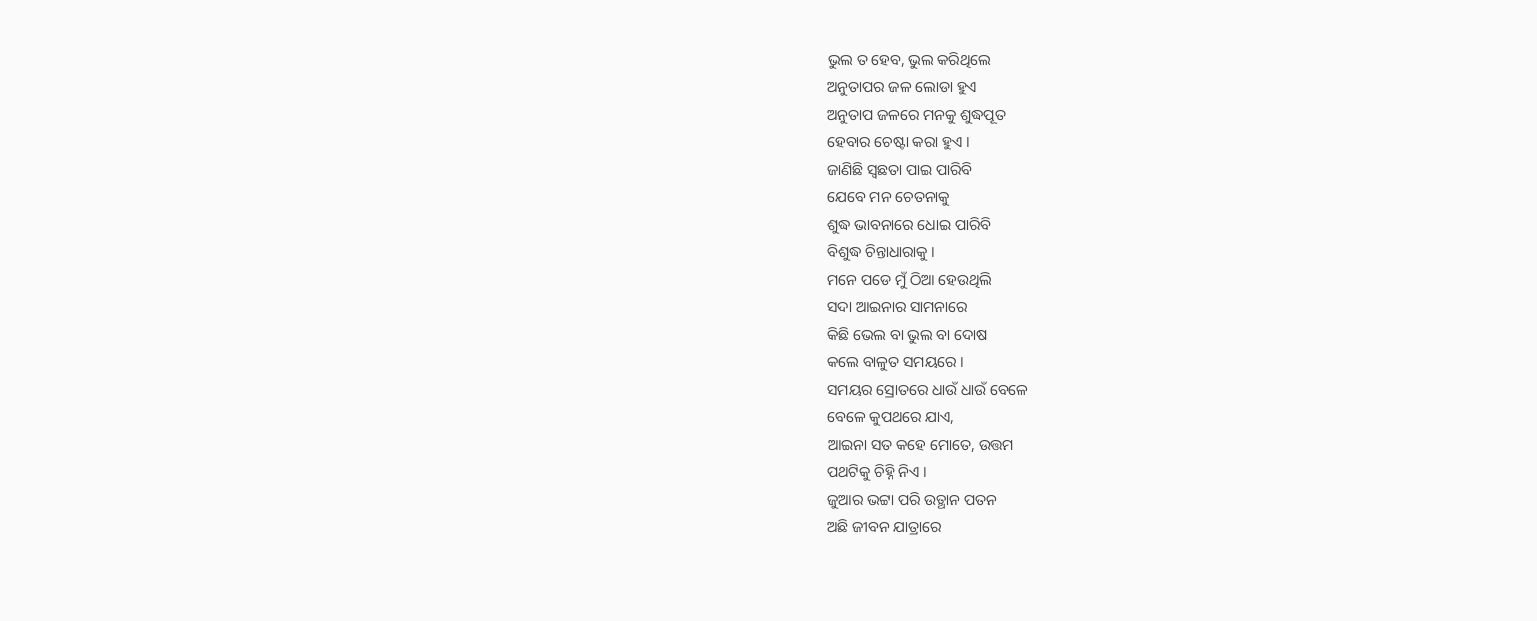ଭୁଲ ତ ହେବ, ଭୁଲ କରିଥିଲେ
ଅନୁତାପର ଜଳ ଲୋଡା ହୁଏ
ଅନୁତାପ ଜଳରେ ମନକୁ ଶୁଦ୍ଧପୂତ
ହେବାର ଚେଷ୍ଟା କରା ହୁଏ ।
ଜାଣିଛି ସ୍ୱଛତା ପାଇ ପାରିବି
ଯେବେ ମନ ଚେତନାକୁ
ଶୁଦ୍ଧ ଭାବନାରେ ଧୋଇ ପାରିବି
ବିଶୁଦ୍ଧ ଚିନ୍ତାଧାରାକୁ ।
ମନେ ପଡେ ମୁଁ ଠିଆ ହେଉଥିଲି
ସଦା ଆଇନାର ସାମନାରେ
କିଛି ଭେଲ ବା ଭୁଲ ବା ଦୋଷ
କଲେ ବାଳୁତ ସମୟରେ ।
ସମୟର ସ୍ରୋତରେ ଧାଉଁ ଧାଉଁ ବେଳେ
ବେଳେ କୁପଥରେ ଯାଏ,
ଆଇନା ସତ କହେ ମୋତେ, ଉତ୍ତମ
ପଥଟିକୁ ଚିହ୍ନି ନିଏ ।
ଜୁଆର ଭଟ୍ଟା ପରି ଉତ୍ଥାନ ପତନ
ଅଛି ଜୀବନ ଯାତ୍ରାରେ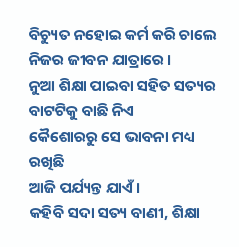ବିଚ୍ୟୁତ ନହୋଇ କର୍ମ କରି ଚାଲେ
ନିଜର ଜୀବନ ଯାତ୍ରାରେ ।
ନୁଆ ଶିକ୍ଷା ପାଇବା ସହିତ ସତ୍ୟର
ବାଟଟିକୁ ବାଛି ନିଏ
କୈଶୋରରୁ ସେ ଭାବନା ମଧ୍ୟ ରଖିଛି
ଆଜି ପର୍ଯ୍ୟନ୍ତ ଯାଏଁ ।
କହିବି ସଦା ସତ୍ୟ ବାଣୀ, ଶିକ୍ଷା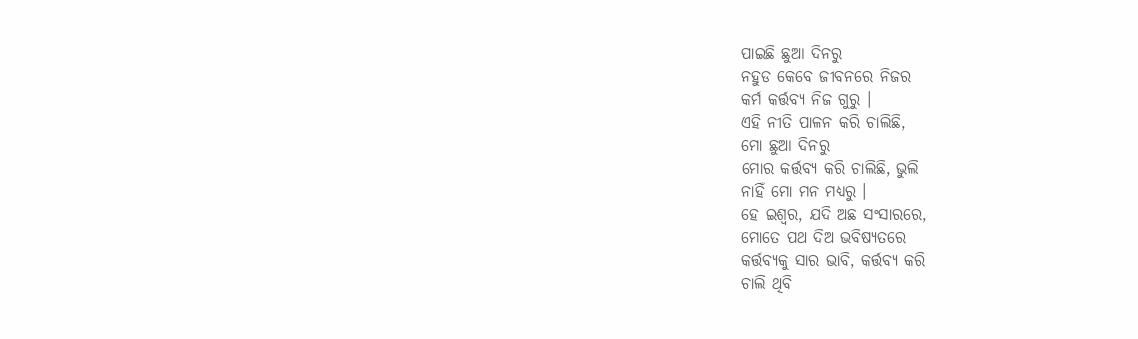ପାଇଛି ଛୁଆ ଦିନରୁ
ନହୁଡ କେବେ ଜୀବନରେ ନିଜର
କର୍ମ କର୍ତ୍ତବ୍ୟ ନିଜ ଗୁରୁ ।
ଏହି ନୀତି ପାଳନ କରି ଚାଲିଛି,
ମୋ ଛୁଆ ଦିନରୁ
ମୋର କର୍ତ୍ତବ୍ୟ କରି ଚାଲିଛି, ଭୁଲି
ନାହିଁ ମୋ ମନ ମଧ୍ୟରୁ ।
ହେ ଇଶ୍ୱର, ଯଦି ଅଛ ସଂସାରରେ,
ମୋତେ ପଥ ଦିଅ ଭବିଷ୍ୟତରେ
କର୍ତ୍ତବ୍ୟକୁ ସାର ଭାବି, କର୍ତ୍ତବ୍ୟ କରି
ଚାଲି ଥିବି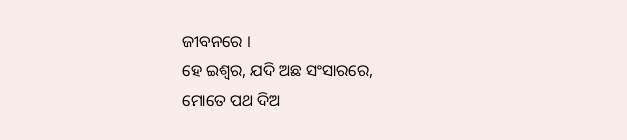ଜୀବନରେ ।
ହେ ଇଶ୍ୱର, ଯଦି ଅଛ ସଂସାରରେ,
ମୋତେ ପଥ ଦିଅ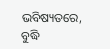ଭବିଷ୍ୟତରେ,
ବୁଦ୍ଧି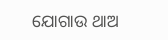ଯୋଗାଉ ଥାଅ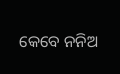କେବେ ନନିଅ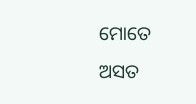ମୋତେ ଅସତ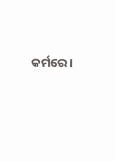କର୍ମରେ ।